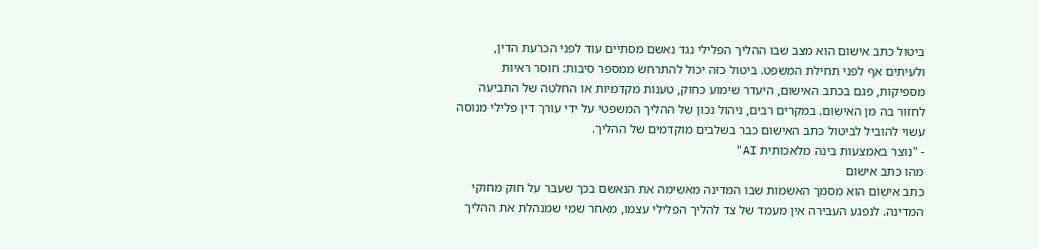ביטול כתב אישום הוא מצב שבו ההליך הפלילי נגד נאשם מסתיים עוד לפני הכרעת הדין, ולעיתים אף לפני תחילת המשפט. ביטול כזה יכול להתרחש ממספר סיבות: חוסר ראיות מספיקות, פגם בכתב האישום, היעדר שימוע כחוק, טענות מקדמיות או החלטה של התביעה לחזור בה מן האישום. במקרים רבים, ניהול נכון של ההליך המשפטי על ידי עורך דין פלילי מנוסה עשוי להוביל לביטול כתב האישום כבר בשלבים מוקדמים של ההליך.
- "נוצר באמצעות בינה מלאכותית AI"
מהו כתב אישום
כתב אישום הוא מסמך האשמות שבו המדינה מאשימה את הנאשם בכך שעבר על חוק מחוקי המדינה. לנפגע העבירה אין מעמד של צד להליך הפלילי עצמו, מאחר שמי שמנהלת את ההליך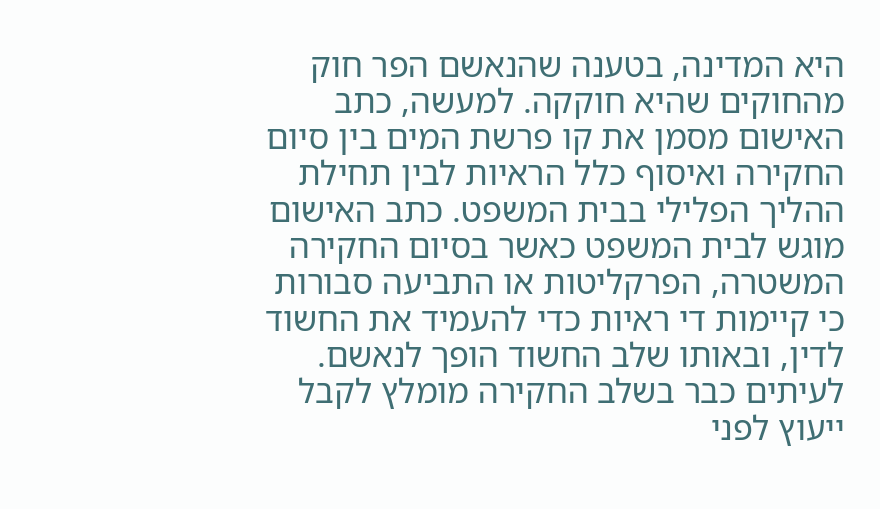היא המדינה, בטענה שהנאשם הפר חוק מהחוקים שהיא חוקקה. למעשה, כתב האישום מסמן את קו פרשת המים בין סיום החקירה ואיסוף כלל הראיות לבין תחילת ההליך הפלילי בבית המשפט. כתב האישום מוגש לבית המשפט כאשר בסיום החקירה המשטרה, הפרקליטות או התביעה סבורות כי קיימות די ראיות כדי להעמיד את החשוד לדין, ובאותו שלב החשוד הופך לנאשם.
לעיתים כבר בשלב החקירה מומלץ לקבל ייעוץ לפני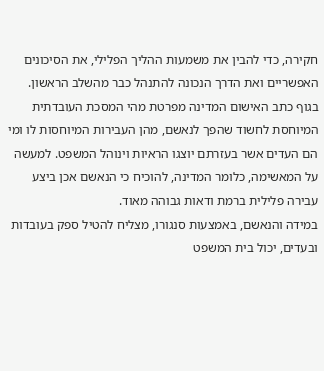חקירה, כדי להבין את משמעות ההליך הפלילי, את הסיכונים האפשריים ואת הדרך הנכונה להתנהל כבר מהשלב הראשון.
בגוף כתב האישום המדינה מפרטת מהי המסכת העובדתית המיוחסת לחשוד שהפך לנאשם, מהן העבירות המיוחסות לו ומי הם העדים אשר בעזרתם יוצגו הראיות וינוהל המשפט. למעשה על המאשימה, כלומר המדינה, להוכיח כי הנאשם אכן ביצע עבירה פלילית ברמת ודאות גבוהה מאוד.
במידה והנאשם, באמצעות סנגורו, מצליח להטיל ספק בעובדות ובעדים, יכול בית המשפט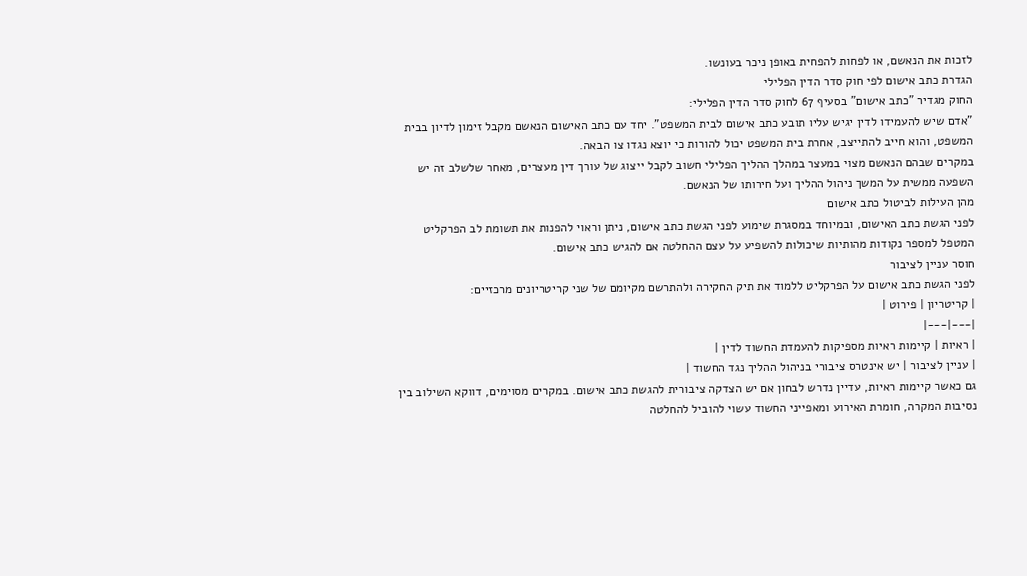לזכות את הנאשם, או לפחות להפחית באופן ניכר בעונשו.
הגדרת כתב אישום לפי חוק סדר הדין הפלילי
החוק מגדיר "כתב אישום" בסעיף 67 לחוק סדר הדין הפלילי:
"אדם שיש להעמידו לדין יגיש עליו תובע כתב אישום לבית המשפט". יחד עם כתב האישום הנאשם מקבל זימון לדיון בבית המשפט, והוא חייב להתייצב, אחרת בית המשפט יכול להורות כי יוצא נגדו צו הבאה.
במקרים שבהם הנאשם מצוי במעצר במהלך ההליך הפלילי חשוב לקבל ייצוג של עורך דין מעצרים, מאחר שלשלב זה יש השפעה ממשית על המשך ניהול ההליך ועל חירותו של הנאשם.
מהן העילות לביטול כתב אישום
לפני הגשת כתב האישום, ובמיוחד במסגרת שימוע לפני הגשת כתב אישום, ניתן וראוי להפנות את תשומת לב הפרקליט המטפל למספר נקודות מהותיות שיכולות להשפיע על עצם ההחלטה אם להגיש כתב אישום.
חוסר עניין לציבור
לפני הגשת כתב אישום על הפרקליט ללמוד את תיק החקירה ולהתרשם מקיומם של שני קריטריונים מרכזיים:
| קריטריון | פירוט |
|---|---|
| ראיות | קיימות ראיות מספיקות להעמדת החשוד לדין |
| עניין לציבור | יש אינטרס ציבורי בניהול ההליך נגד החשוד |
גם כאשר קיימות ראיות, עדיין נדרש לבחון אם יש הצדקה ציבורית להגשת כתב אישום. במקרים מסוימים, דווקא השילוב בין נסיבות המקרה, חומרת האירוע ומאפייני החשוד עשוי להוביל להחלטה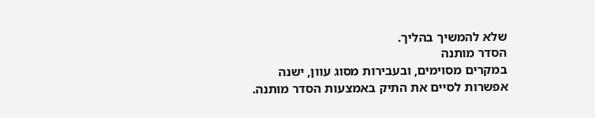שלא להמשיך בהליך.
הסדר מותנה
במקרים מסוימים, ובעבירות מסוג עוון, ישנה אפשרות לסיים את התיק באמצעות הסדר מותנה.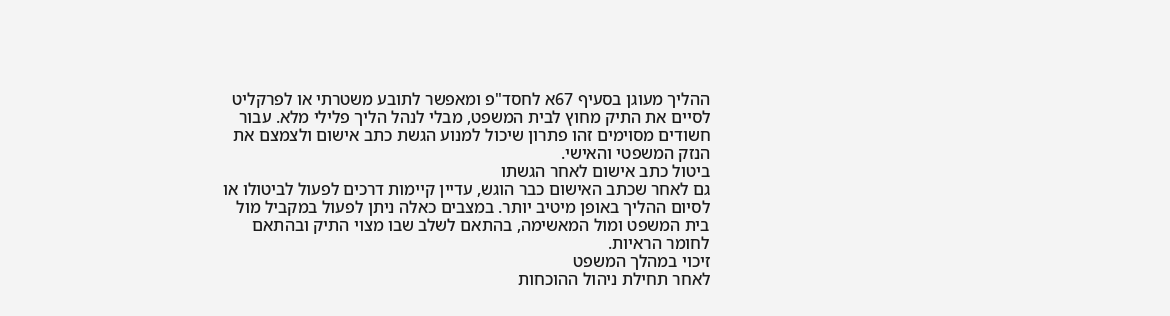ההליך מעוגן בסעיף 67א לחסד"פ ומאפשר לתובע משטרתי או לפרקליט לסיים את התיק מחוץ לבית המשפט, מבלי לנהל הליך פלילי מלא. עבור חשודים מסוימים זהו פתרון שיכול למנוע הגשת כתב אישום ולצמצם את הנזק המשפטי והאישי.
ביטול כתב אישום לאחר הגשתו
גם לאחר שכתב האישום כבר הוגש, עדיין קיימות דרכים לפעול לביטולו או לסיום ההליך באופן מיטיב יותר. במצבים כאלה ניתן לפעול במקביל מול בית המשפט ומול המאשימה, בהתאם לשלב שבו מצוי התיק ובהתאם לחומר הראיות.
זיכוי במהלך המשפט
לאחר תחילת ניהול ההוכחות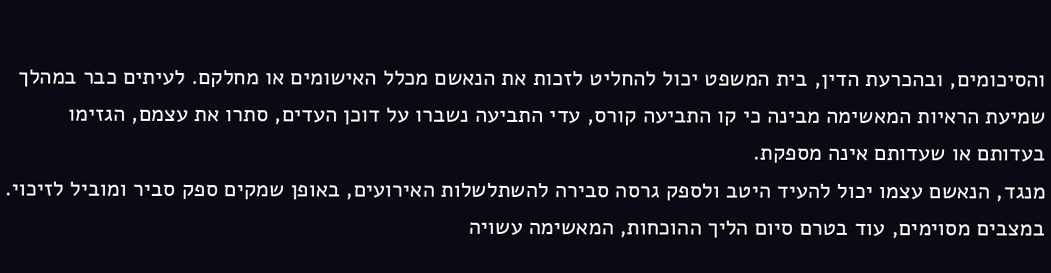והסיכומים, ובהכרעת הדין, בית המשפט יכול להחליט לזכות את הנאשם מכלל האישומים או מחלקם. לעיתים כבר במהלך שמיעת הראיות המאשימה מבינה כי קו התביעה קורס, עדי התביעה נשברו על דוכן העדים, סתרו את עצמם, הגזימו בעדותם או שעדותם אינה מספקת.
מנגד, הנאשם עצמו יכול להעיד היטב ולספק גרסה סבירה להשתלשלות האירועים, באופן שמקים ספק סביר ומוביל לזיכוי. במצבים מסוימים, עוד בטרם סיום הליך ההוכחות, המאשימה עשויה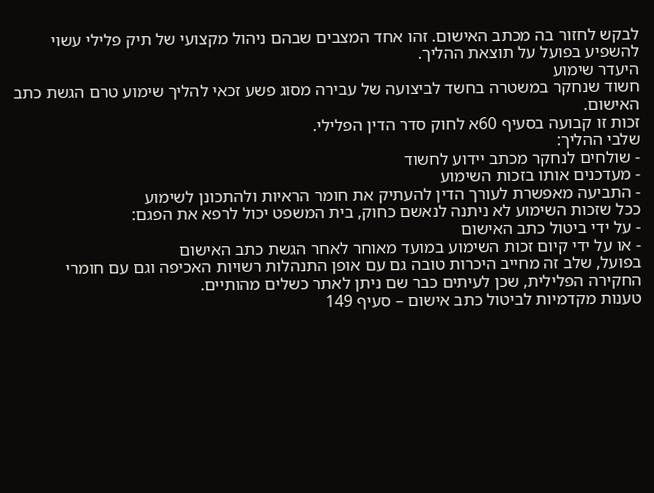לבקש לחזור בה מכתב האישום. זהו אחד המצבים שבהם ניהול מקצועי של תיק פלילי עשוי להשפיע בפועל על תוצאת ההליך.
היעדר שימוע
חשוד שנחקר במשטרה בחשד לביצועה של עבירה מסוג פשע זכאי להליך שימוע טרם הגשת כתב האישום.
זכות זו קבועה בסעיף 60א לחוק סדר הדין הפלילי.
שלבי ההליך:
- שולחים לנחקר מכתב יידוע לחשוד
- מעדכנים אותו בזכות השימוע
- התביעה מאפשרת לעורך הדין להעתיק את חומר הראיות ולהתכונן לשימוע
ככל שזכות השימוע לא ניתנה לנאשם כחוק, בית המשפט יכול לרפא את הפגם:
- על ידי ביטול כתב האישום
- או על ידי קיום זכות השימוע במועד מאוחר לאחר הגשת כתב האישום
בפועל, שלב זה מחייב היכרות טובה גם עם אופן התנהלות רשויות האכיפה וגם עם חומרי החקירה הפלילית, שכן לעיתים כבר שם ניתן לאתר כשלים מהותיים.
טענות מקדמיות לביטול כתב אישום – סעיף 149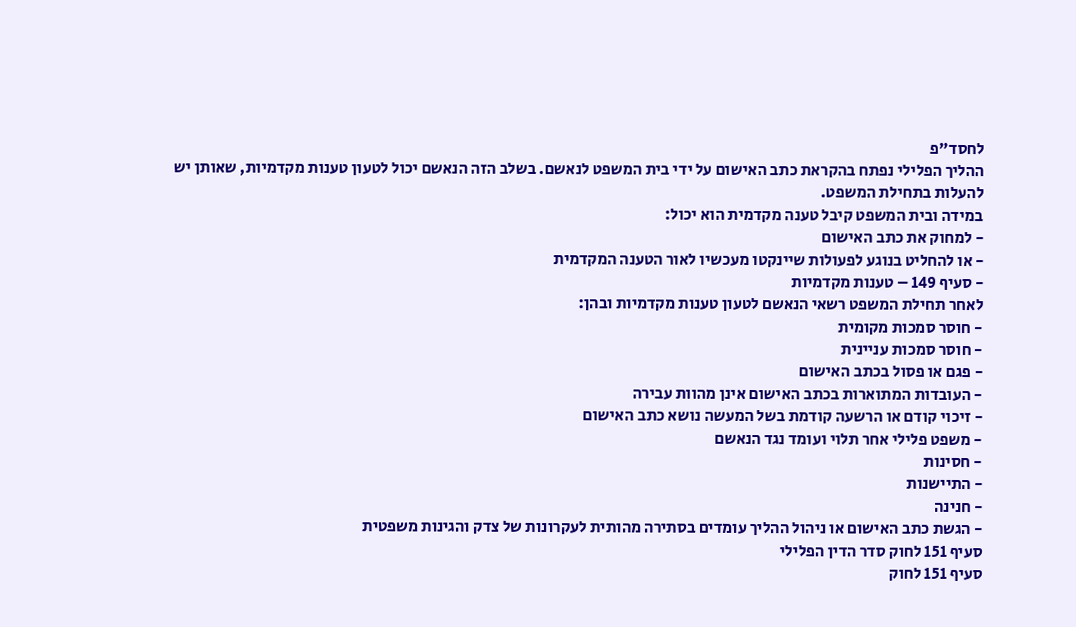לחסד"פ
ההליך הפלילי נפתח בהקראת כתב האישום על ידי בית המשפט לנאשם. בשלב הזה הנאשם יכול לטעון טענות מקדמיות, שאותן יש להעלות בתחילת המשפט.
במידה ובית המשפט קיבל טענה מקדמית הוא יכול:
- למחוק את כתב האישום
- או להחליט בנוגע לפעולות שיינקטו מעכשיו לאור הטענה המקדמית
- סעיף 149 – טענות מקדמיות
לאחר תחילת המשפט רשאי הנאשם לטעון טענות מקדמיות ובהן:
- חוסר סמכות מקומית
- חוסר סמכות עניינית
- פגם או פסול בכתב האישום
- העובדות המתוארות בכתב האישום אינן מהוות עבירה
- זיכוי קודם או הרשעה קודמת בשל המעשה נושא כתב האישום
- משפט פלילי אחר תלוי ועומד נגד הנאשם
- חסינות
- התיישנות
- חנינה
- הגשת כתב האישום או ניהול ההליך עומדים בסתירה מהותית לעקרונות של צדק והגינות משפטית
סעיף 151 לחוק סדר הדין הפלילי
סעיף 151 לחוק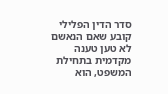סדר הדין הפלילי קובע שאם הנאשם לא טען טענה מקדמית בתחילת המשפט, הוא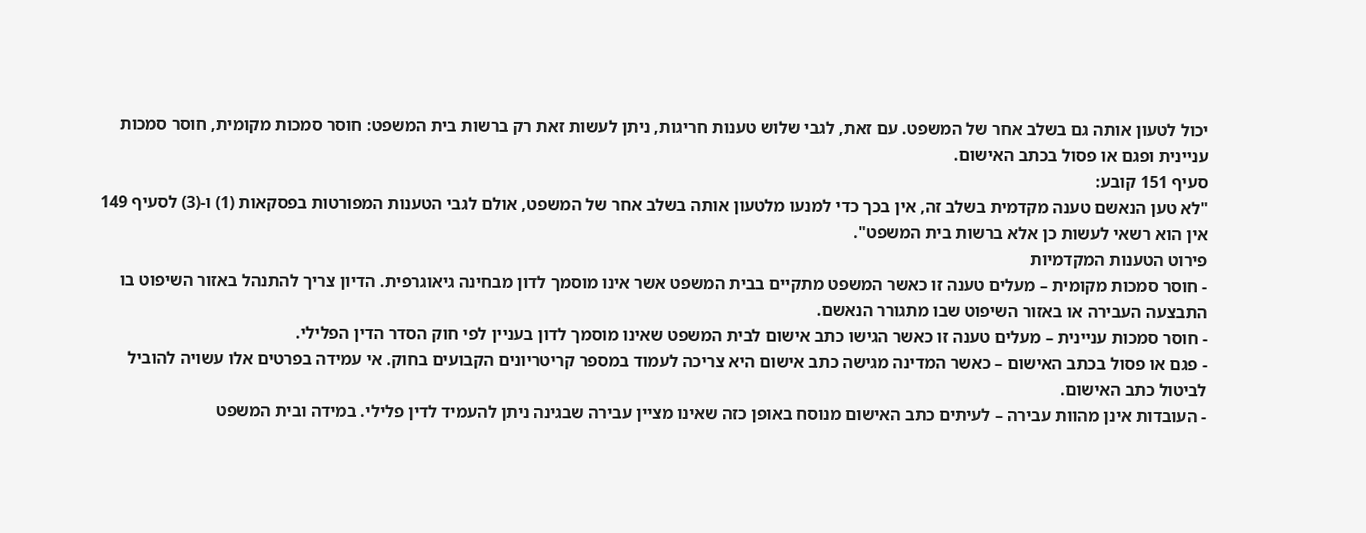יכול לטעון אותה גם בשלב אחר של המשפט. עם זאת, לגבי שלוש טענות חריגות, ניתן לעשות זאת רק ברשות בית המשפט: חוסר סמכות מקומית, חוסר סמכות עניינית ופגם או פסול בכתב האישום.
סעיף 151 קובע:
"לא טען הנאשם טענה מקדמית בשלב זה, אין בכך כדי למנעו מלטעון אותה בשלב אחר של המשפט, אולם לגבי הטענות המפורטות בפסקאות (1) ו-(3) לסעיף 149 אין הוא רשאי לעשות כן אלא ברשות בית המשפט".
פירוט הטענות המקדמיות
- חוסר סמכות מקומית – מעלים טענה זו כאשר המשפט מתקיים בבית המשפט אשר אינו מוסמך לדון מבחינה גיאוגרפית. הדיון צריך להתנהל באזור השיפוט בו התבצעה העבירה או באזור השיפוט שבו מתגורר הנאשם.
- חוסר סמכות עניינית – מעלים טענה זו כאשר הגישו כתב אישום לבית המשפט שאינו מוסמך לדון בעניין לפי חוק הסדר הדין הפלילי.
- פגם או פסול בכתב האישום – כאשר המדינה מגישה כתב אישום היא צריכה לעמוד במספר קריטריונים הקבועים בחוק. אי עמידה בפרטים אלו עשויה להוביל לביטול כתב האישום.
- העובדות אינן מהוות עבירה – לעיתים כתב האישום מנוסח באופן כזה שאינו מציין עבירה שבגינה ניתן להעמיד לדין פלילי. במידה ובית המשפט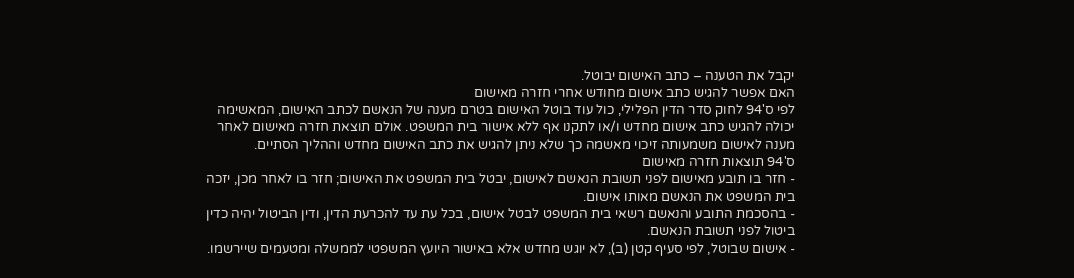יקבל את הטענה – כתב האישום יבוטל.
האם אפשר להגיש כתב אישום מחודש אחרי חזרה מאישום
לפי ס'94 לחוק סדר הדין הפלילי, כול עוד בוטל האישום בטרם מענה של הנאשם לכתב האישום, המאשימה יכולה להגיש כתב אישום מחדש ו/או לתקנו אף ללא אישור בית המשפט. אולם תוצאת חזרה מאישום לאחר מענה לאישום משמעותה זיכוי מאשמה כך שלא ניתן להגיש את כתב האישום מחדש וההליך הסתיים.
ס'94 תוצאות חזרה מאישום
- חזר בו תובע מאישום לפני תשובת הנאשם לאישום, יבטל בית המשפט את האישום; חזר בו לאחר מכן, יזכה בית המשפט את הנאשם מאותו אישום.
- בהסכמת התובע והנאשם רשאי בית המשפט לבטל אישום, בכל עת עד להכרעת הדין, ודין הביטול יהיה כדין ביטול לפני תשובת הנאשם.
- אישום שבוטל, לפי סעיף קטן (ב), לא יוגש מחדש אלא באישור היועץ המשפטי לממשלה ומטעמים שיירשמו.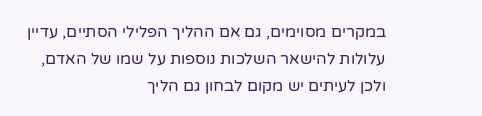במקרים מסוימים, גם אם ההליך הפלילי הסתיים, עדיין עלולות להישאר השלכות נוספות על שמו של האדם, ולכן לעיתים יש מקום לבחון גם הליך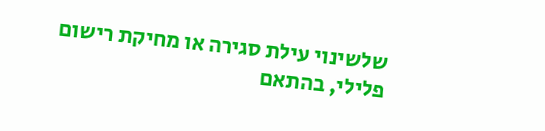שלשינוי עילת סגירה או מחיקת רישום פלילי, בהתאם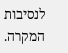לנסיבות המקרה.